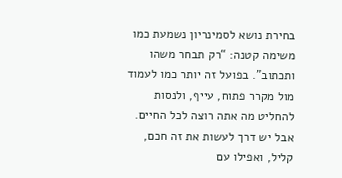בחירת נושא לסמינריון נשמעת כמו משימה קטנה: “רק תבחר משהו ותכתוב”. בפועל זה יותר כמו לעמוד מול מקרר פתוח, עייף, ולנסות להחליט מה אתה רוצה לכל החיים. אבל יש דרך לעשות את זה חכם, קליל, ואפילו עם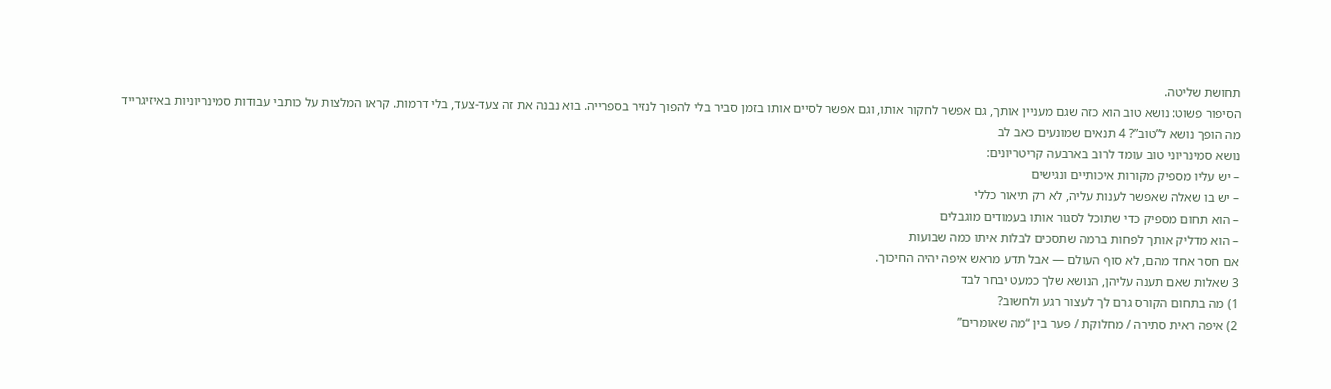תחושת שליטה.
הסיפור פשוט: נושא טוב הוא כזה שגם מעניין אותך, גם אפשר לחקור אותו, וגם אפשר לסיים אותו בזמן סביר בלי להפוך לנזיר בספרייה. בוא נבנה את זה צעד-צעד, בלי דרמות. קראו המלצות על כותבי עבודות סמינריוניות באיזיגרייד
מה הופך נושא ל”טוב”? 4 תנאים שמונעים כאב לב
נושא סמינריוני טוב עומד לרוב בארבעה קריטריונים:
– יש עליו מספיק מקורות איכותיים ונגישים
– יש בו שאלה שאפשר לענות עליה, לא רק תיאור כללי
– הוא תחום מספיק כדי שתוכל לסגור אותו בעמודים מוגבלים
– הוא מדליק אותך לפחות ברמה שתסכים לבלות איתו כמה שבועות
אם חסר אחד מהם, לא סוף העולם — אבל תדע מראש איפה יהיה החיכוך.
3 שאלות שאם תענה עליהן, הנושא שלך כמעט יבחר לבד
1) מה בתחום הקורס גרם לך לעצור רגע ולחשוב?
2) איפה ראית סתירה / מחלוקת / פער בין “מה שאומרים”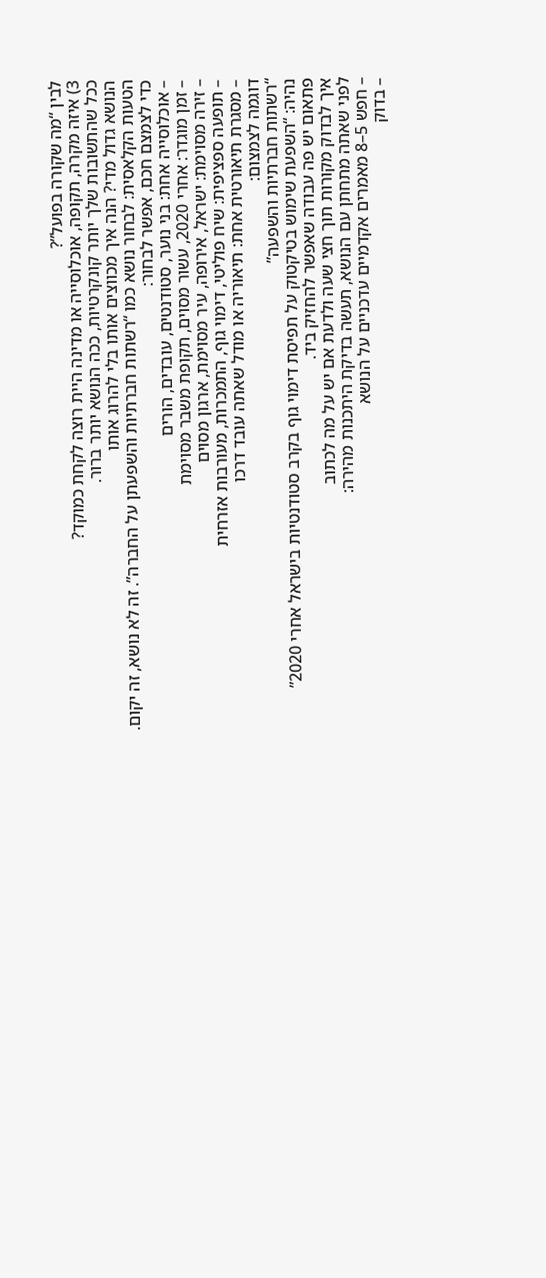לבין “מה שקורה בפועל”?
3) איזה מקרה, תקופה, אוכלוסייה או מדינה היית רוצה לקחת כמוקד?
ככל שהתשובות שלך יותר קונקרטיות, ככה הנושא יותר ברור.
הנושא גדול מדי? הנה איך מכווצים אותו בלי להרוג אותו
הטעות הקלאסית: לבחור נושא כמו “רשתות חברתיות והשפעתן על החברה”. זה לא נושא, זה יקום.
כדי לצמצם חכם, אפשר לבחור:
– אוכלוסייה אחת: בני נוער, סטודנטים, עובדים, הורים
– זמן מוגדר: אחרי 2020, עשור מסוים, תקופת משבר מסוימת
– זירה מסוימת: ישראל, אירופה, עיר מסוימת, ארגון מסוים
– תופעה ספציפית: שיח פוליטי, דימוי גוף, התמכרות, מעורבות אזרחית
– מסגרת תיאורטית אחת: תיאוריה או מודל שאתה עובד דרכו
דוגמה לצמצום:
“רשתות חברתיות והשפעה”
נהיה: “השפעת שימוש בטיקטוק על תפיסת דימוי גוף בקרב סטודנטיות בישראל אחרי 2020”
פתאום יש פה עבודה שאפשר להחזיק ביד.
איך לבדוק מקורות תוך חצי שעה ולדעת אם יש על מה לכתוב
לפני שאתה מתחתן עם הנושא, תעשה בדיקת היתכנות מהירה:
– חפש 5–8 מאמרים אקדמיים עדכניים על הנושא
– בדוק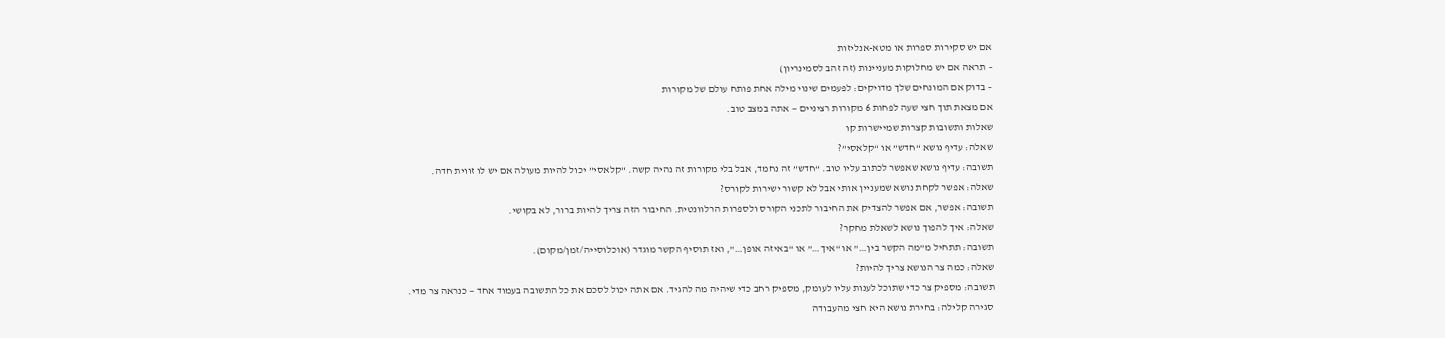אם יש סקירות ספרות או מטא-אנליזות
– תראה אם יש מחלוקות מעניינות (זה זהב לסמינריון)
– בדוק אם המונחים שלך מדויקים: לפעמים שינוי מילה אחת פותח עולם של מקורות
אם מצאת תוך חצי שעה לפחות 6 מקורות רציניים — אתה במצב טוב.
שאלות ותשובות קצרות שמיישרות קו
שאלה: עדיף נושא “חדש” או “קלאסי”?
תשובה: עדיף נושא שאפשר לכתוב עליו טוב. “חדש” זה נחמד, אבל בלי מקורות זה נהיה קשה. “קלאסי” יכול להיות מעולה אם יש לו זווית חדה.
שאלה: אפשר לקחת נושא שמעניין אותי אבל לא קשור ישירות לקורס?
תשובה: אפשר, אם אפשר להצדיק את החיבור לתכני הקורס ולספרות הרלוונטית. החיבור הזה צריך להיות ברור, לא בקושי.
שאלה: איך להפוך נושא לשאלת מחקר?
תשובה: תתחיל מ”מה הקשר בין…” או “איך…” או “באיזה אופן…”, ואז תוסיף הקשר מוגדר (אוכלוסייה/זמן/מקום).
שאלה: כמה צר הנושא צריך להיות?
תשובה: מספיק צר כדי שתוכל לענות עליו לעומק, מספיק רחב כדי שיהיה מה להגיד. אם אתה יכול לסכם את כל התשובה בעמוד אחד — כנראה צר מדי.
סגירה קלילה: בחירת נושא היא חצי מהעבודה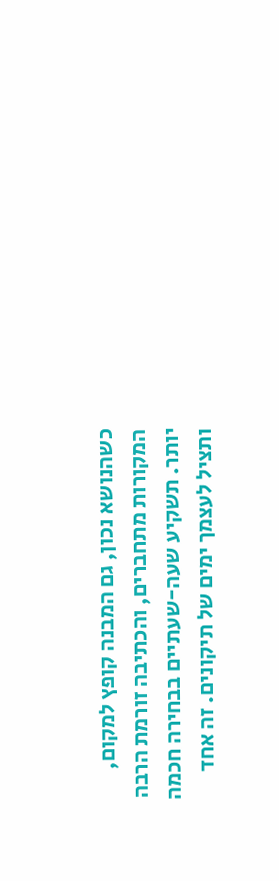כשהנושא נכון, גם המבנה קופץ למקום, המקורות מתחברים, והכתיבה זורמת הרבה יותר. תשקיע שעה-שעתיים בבחירה חכמה ותציל לעצמך ימים של תיקונים. זה אחד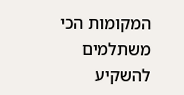המקומות הכי משתלמים להשקיע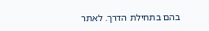בהם בתחילת הדרך. לאתר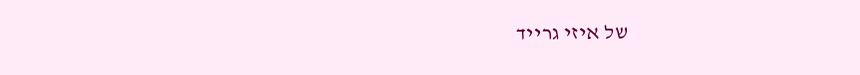של איזי גרייד